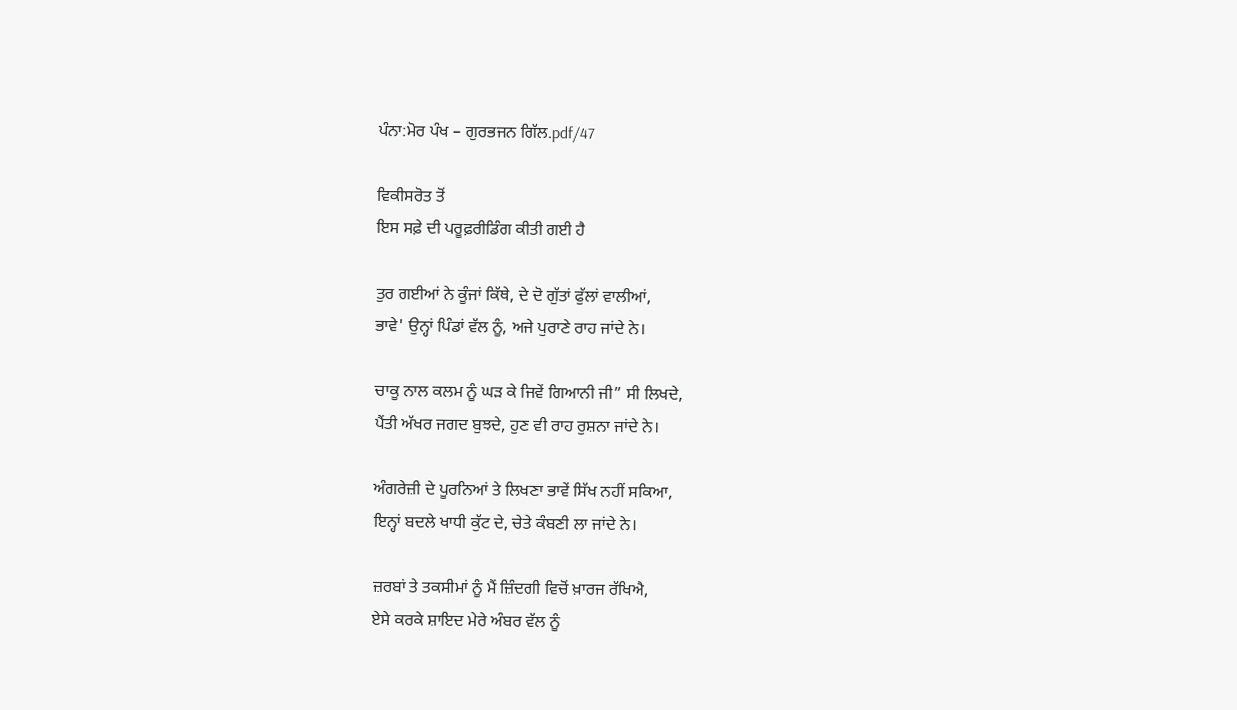ਪੰਨਾ:ਮੋਰ ਪੰਖ – ਗੁਰਭਜਨ ਗਿੱਲ.pdf/47

ਵਿਕੀਸਰੋਤ ਤੋਂ
ਇਸ ਸਫ਼ੇ ਦੀ ਪਰੂਫ਼ਰੀਡਿੰਗ ਕੀਤੀ ਗਈ ਹੈ

ਤੁਰ ਗਈਆਂ ਨੇ ਕੂੰਜਾਂ ਕਿੱਥੇ, ਦੇ ਦੋ ਗੁੱਤਾਂ ਫੁੱਲਾਂ ਵਾਲੀਆਂ,
ਭਾਵੇ' ਉਨ੍ਹਾਂ ਪਿੰਡਾਂ ਵੱਲ ਨੂੰ, ਅਜੇ ਪੁਰਾਣੇ ਰਾਹ ਜਾਂਦੇ ਨੇ।

ਚਾਕੂ ਨਾਲ ਕਲਮ ਨੂੰ ਘੜ ਕੇ ਜਿਵੇਂ ਗਿਆਨੀ ਜੀ” ਸੀ ਲਿਖਦੇ,
ਪੈਂਤੀ ਅੱਖਰ ਜਗਦ ਬੁਝਦੇ, ਹੁਣ ਵੀ ਰਾਹ ਰੁਸ਼ਨਾ ਜਾਂਦੇ ਨੇ।

ਅੰਗਰੇਜ਼ੀ ਦੇ ਪੂਰਨਿਆਂ ਤੇ ਲਿਖਣਾ ਭਾਵੇਂ ਸਿੱਖ ਨਹੀਂ ਸਕਿਆ,
ਇਨ੍ਹਾਂ ਬਦਲੇ ਖਾਧੀ ਕੁੱਟ ਦੇ, ਚੇਤੇ ਕੰਬਣੀ ਲਾ ਜਾਂਦੇ ਨੇ।

ਜ਼ਰਬਾਂ ਤੇ ਤਕਸੀਮਾਂ ਨੂੰ ਮੈਂ ਜ਼ਿੰਦਗੀ ਵਿਚੋਂ ਖ਼ਾਰਜ ਰੱਖਿਐ,
ਏਸੇ ਕਰਕੇ ਸ਼ਾਇਦ ਮੇਰੇ ਅੰਬਰ ਵੱਲ ਨੂੰ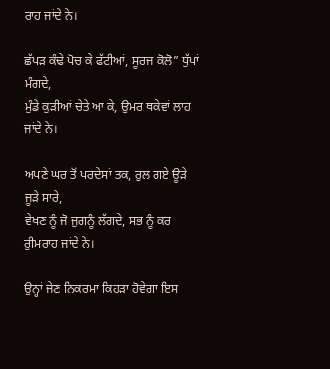ਰਾਹ ਜਾਂਦੇ ਨੇ।

ਛੱਪੜ ਕੰਢੇ ਪੋਚ ਕੇ ਫੱਟੀਆਂ, ਸੂਰਜ ਕੋਲੋ” ਧੁੱਪਾਂ ਮੰਗਦੇ,
ਮੁੰਡੇ ਕੁੜੀਆਂ ਚੇਤੇ ਆ ਕੇ, ਉਮਰ ਥਕੇਵਾਂ ਲਾਹ ਜਾਂਦੇ ਨੇ।

ਅਪਣੇ ਘਰ ਤੋਂ ਪਰਦੇਸਾਂ ਤਕ, ਰੁਲ ਗਏ ਊੜੇ ਜੂੜੇ ਸਾਰੇ,
ਵੇਖਣ ਨੂੰ ਜੋ ਜੁਗਨੂੰ ਲੱਗਦੇ, ਸਭ ਨੂੰ ਕਰ ਰੁੀਮਰਾਹ ਜਾਂਦੇ ਨੇ।

ਉਨ੍ਹਾਂ ਜੇਣ ਨਿਕਰਮਾ ਕਿਹੜਾ ਹੋਵੇਗਾ ਇਸ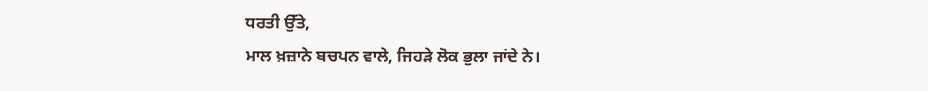ਧਰਤੀ ਉੱਤੇ,
ਮਾਲ ਖ਼ਜ਼ਾਨੇ ਬਚਪਨ ਵਾਲੇ, ਜਿਹੜੇ ਲੋਕ ਭੁਲਾ ਜਾਂਦੇ ਨੇ।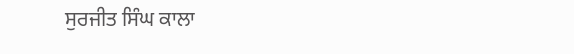ਸੁਰਜੀਤ ਸਿੰਘ ਕਾਲਾ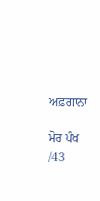ਅਫ਼ਗਾਨਾ

ਮੋਰ ਪੰਖ /43